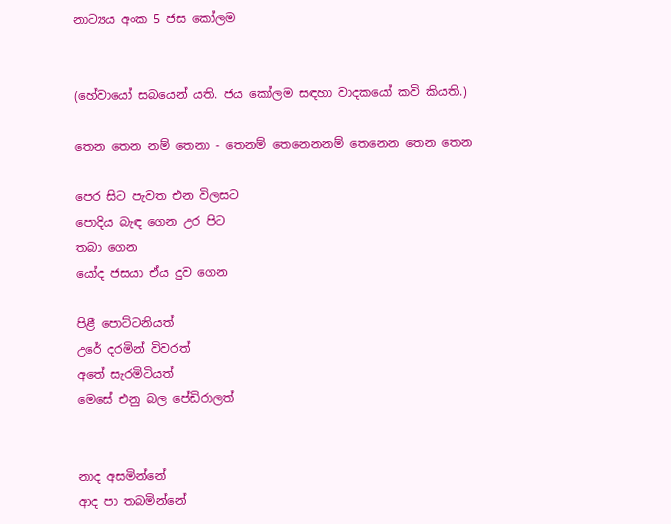නාට්‍යය අංක 5 ජස කෝලම


(හේවායෝ සබයෙන් යති. ජය කෝලම සඳහා වාදකයෝ කවි කියති.)

තෙන තෙන නම් තෙනා - තෙනම් තෙනෙනනම් තෙනෙන තෙන තෙන

පෙර සිට පැවත එන විලසට
පොදිය බැඳ ගෙන උර පිට
තබා ගෙන
යෝද ජසයා ඒය දුව ගෙන

පිළී පොට්ටනියත්
උරේ දරමින් විවරත්
අතේ සැරමිටියත්
මෙසේ එනු බල පේඩිරාලත්


නාද අසමින්නේ
ආද පා තබමින්නේ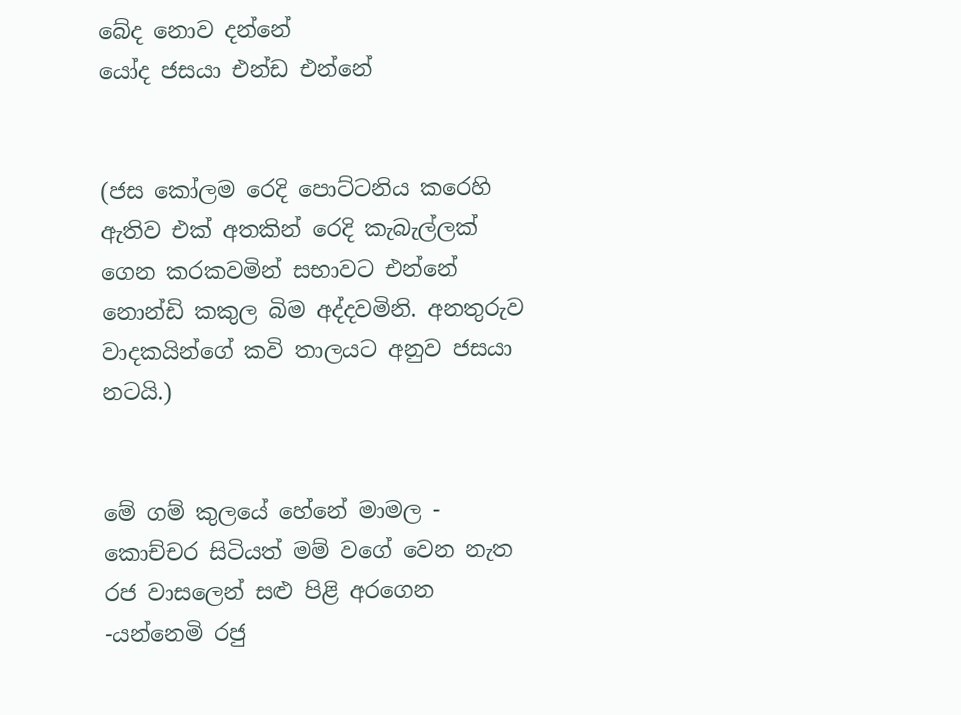බේද නොව දන්නේ
යෝද ජසයා එන්ඩ එන්නේ


(ජස කෝලම රෙදි පොට්ටනිය කරෙහි ඇතිව එක් අතකින් රෙදි කැබැල්ලක් ගෙන කරකවමින් සභාවට එන්නේ නොන්ඩි කකුල බිම අද්දවමිනි. අනතුරුව වාදකයින්ගේ කවි තාලයට අනුව ජසයා නටයි.)


මේ ගම් කුලයේ හේනේ මාමල - කොච්චර සිටියත් මම් වගේ වෙන නැත
රජ වාසලෙන් සළු පිළි අරගෙන -යන්නෙමි රජු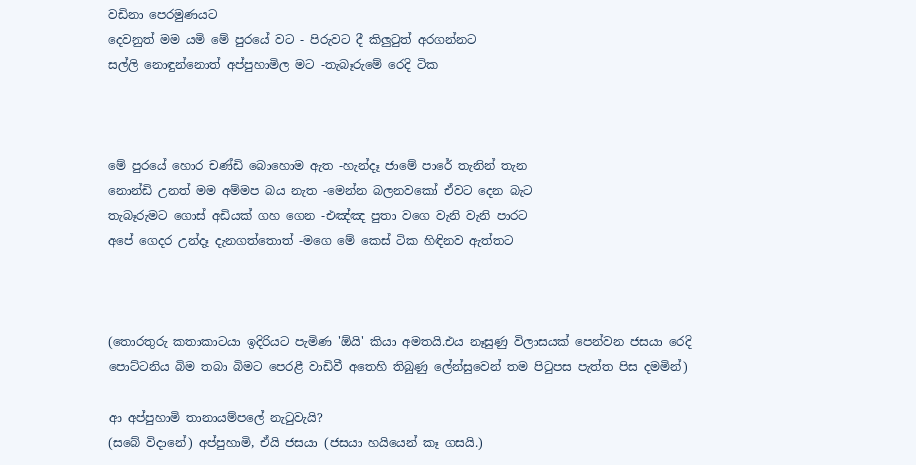වඩිනා පෙරමුණයට
දෙවනුත් මම යමි මේ පුරයේ වට - පිරුවට දී කිලුටුත් අරගන්නට
සල්ලි නොඳුන්නොත් අප්පුහාමිල මට -තැබෑරුමේ රෙදි ටික



මේ පුරයේ හොර චණ්ඩි බොහොම ඇත -හැන්දෑ ජාමේ පාරේ තැනින් තැන
නොන්ඩි උනත් මම අම්මප බය නැත -මෙන්න බලනවකෝ ඒවට දෙන බැට
තැබෑරුමට ගොස් අඩියක් ගහ ගෙන -එඤ්ඤ පුතා වගෙ වැනි වැනි පාරට
අපේ ගෙදර උන්දෑ දැනගත්තොත් -මගෙ මේ කෙස් ටික හිඳිනව ඇත්තට



(තොරතුරු කතාකාටයා ඉදිරියට පැමිණ 'ඕයි' කියා අමතයි.එය නෑසුණු විලාසයක් පෙන්වන ජසයා රෙදි පොට්ටනිය බිම තබා බිමට පෙරළී වාඩිවී අතෙහි තිබුණු ලේන්සුවෙන් තම පිටුපස පැත්ත පිස දමමින්)

ආ අප්පුහාමි තානායම්පලේ නැටුවැයි?
(සබේ විදානේ) අප්පුහාමි, ඒයි ජසයා (ජසයා හයියෙන් කෑ ගසයි.)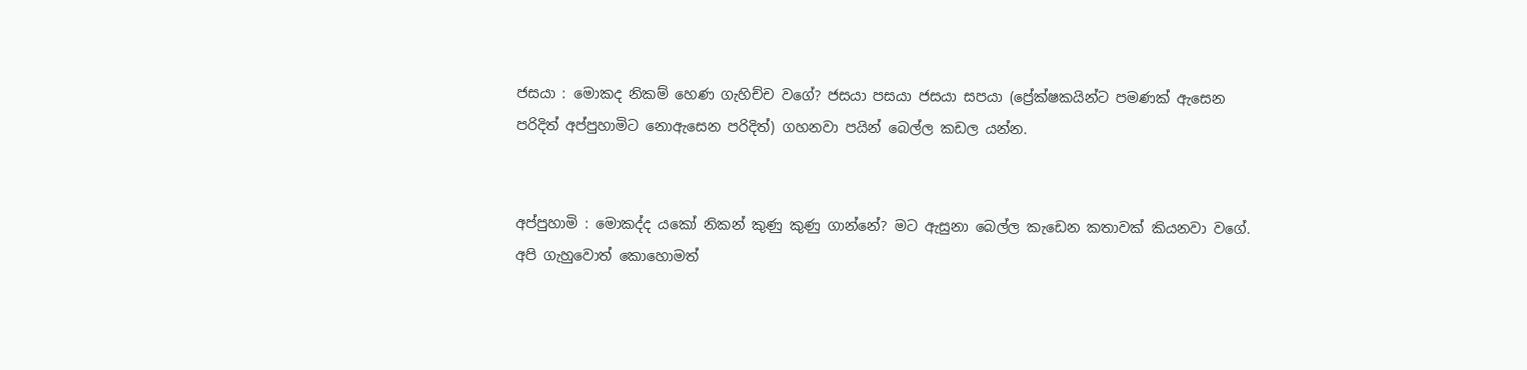ජසයා : මොකද නිකම් හෙණ ගැහිච්ච වගේ? ජසයා පසයා ජසයා සපයා (ප්‍රේක්ෂකයින්ට පමණක් ඇසෙන පරිදිත් අප්පුහාමිට නොඇසෙන පරිදිත්) ගහනවා පයින් බෙල්ල කඩල යන්න.


අප්පුහාමි : මොකද්ද යකෝ නිකන් කුණු කුණු ගාන්නේ? මට ඇසුනා බෙල්ල කැඩෙන කතාවක් කියනවා වගේ. අපි ගැහුවොත් කොහොමත්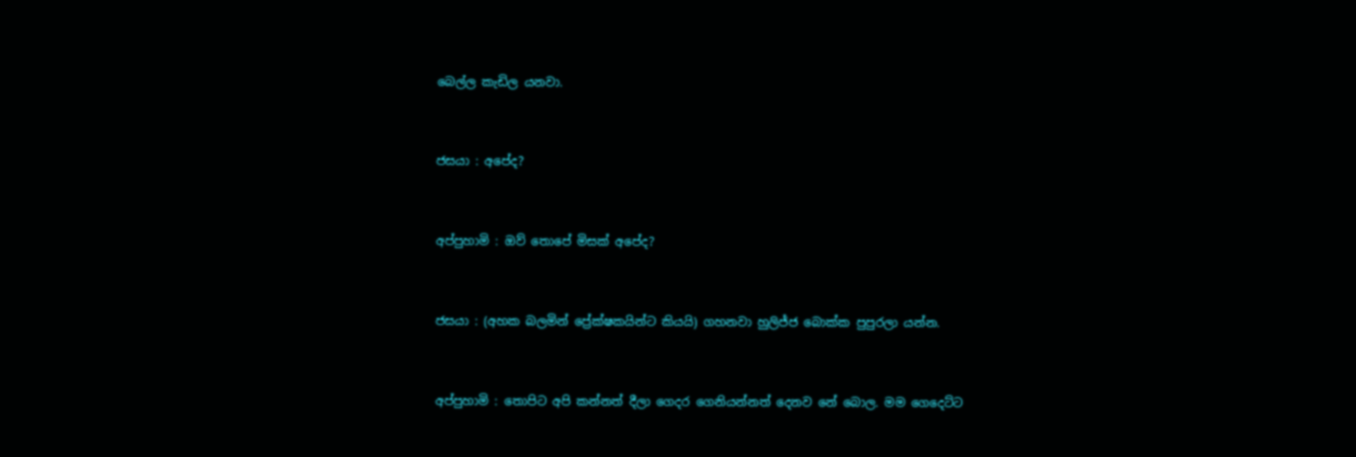බෙල්ල කැඩිල යනවා.


ජසයා : අපේද?


අප්පුහාමි : ඔව් තොපේ මිසක් අපේද?


ජසයා : (අහක බලමින් ප්‍රේක්ෂකයින්ට කියයි) ගහනවා හුලිජ්ජ බොක්ක පුපුරලා යන්න.


අප්පුහාමි : තොපිට අපි කන්නත් දීලා ගෙදර ගෙනියන්නත් දෙනව නේ බොල. මම ගෙදෙට්ට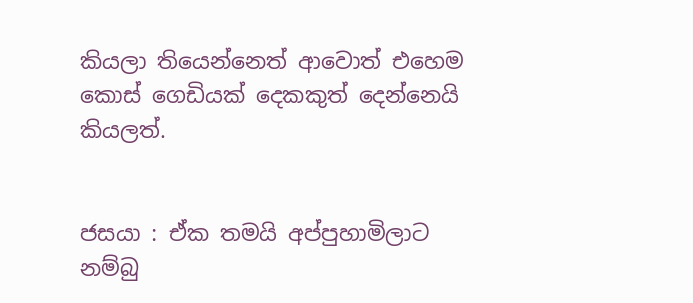කියලා තියෙන්නෙත් ආවොත් එහෙම කොස් ගෙඩියක් දෙකකුත් දෙන්නෙයි කියලත්.


ජසයා : ඒක තමයි අප්පුහාමිලාට නම්බු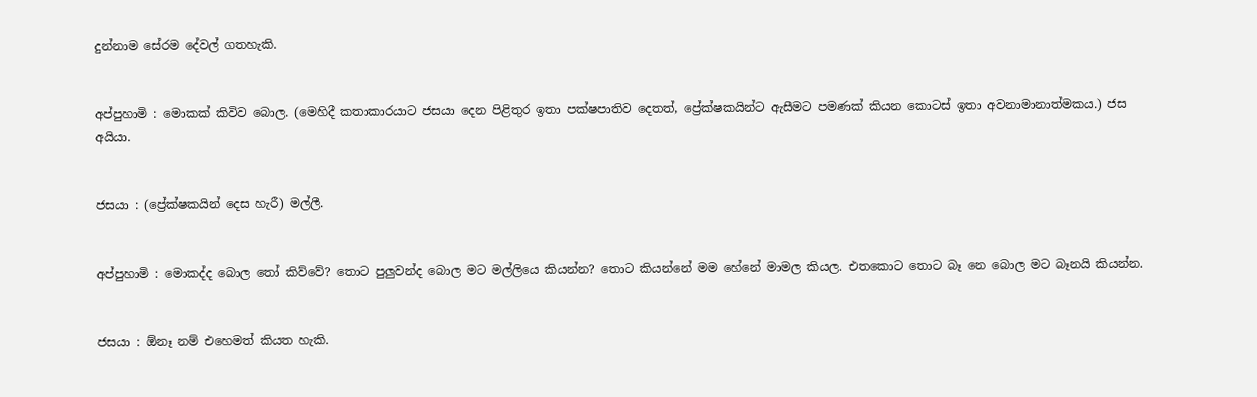දුන්නාම සේරම දේවල් ගතහැකි.


අප්පුහාමි : මොකක් කිවිව බොල. (මෙහිදී කතාකාරයාට ජසයා දෙන පිළිතුර ඉතා පක්ෂපාතිව දෙතත්, ප්‍රේක්ෂකයින්ට ඇසීමට පමණක් කියන කොටස් ඉතා අවනාමානාත්මකය.) ජස අයියා.


ජසයා : (ප්‍රේක්ෂකයින් දෙස හැරී) මල්ලී.


අප්පුහාමි : මොකද්ද බොල තෝ කිව්වේ? තොට පුලුවන්ද බොල මට මල්ලියෙ කියන්න? තොට කියන්නේ මම හේනේ මාමල කියල. එතකොට තොට බෑ නෙ බොල මට බෑනයි කියන්න.


ජසයා : ඕනෑ නම් එහෙමත් කියත හැකි.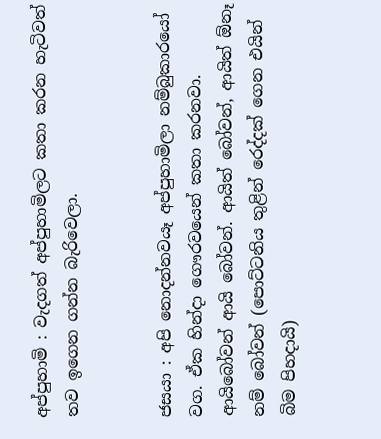අප්පුහාමි : වැදගත් අප්පුහාමිලට කතා කරන හැටිවත් තව ඉගෙන ගන්න බැරිවෙලා.


ජසයා : අපි නොදන්නවයෑ අප්පුහාමිලා නම්බුකාරයෝ වග. ඒක හින්දා ගෞරවයෙන් කතා කරනවා. ආයිබෝවන් ආයි බෝවන්. ආයිත් බෝවන්, ආයිත් ඕනෑ නම් බෝවන් (පොට්ටනිය තුළින් රෙද්දක් ගෙන එයින් බිම පිහදායි)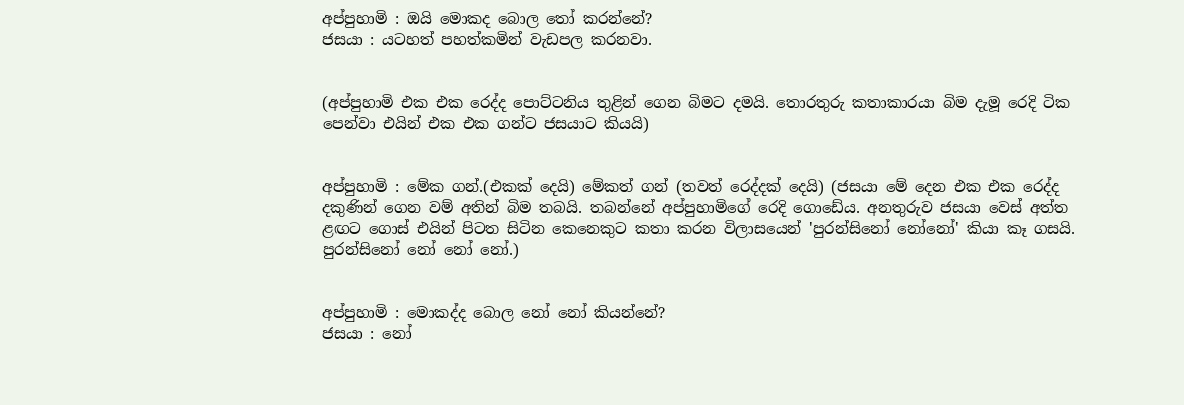අප්පුහාමි : ඔයි මොකද බොල තෝ කරන්නේ?
ජසයා : යටහත් පහත්කමින් වැඩපල කරනවා.


(අප්පුහාමි එක එක රෙද්ද පොට්ටනිය තුළින් ගෙන බිමට දමයි. තොරතුරු කතාකාරයා බිම දැමූ රෙදි ටික පෙන්වා එයින් එක එක ගන්ට ජසයාට කියයි)


අප්පුහාමි : මේක ගන්.(එකක් දෙයි) මේකත් ගන් (තවත් රෙද්දක් දෙයි) (ජසයා මේ දෙන එක එක රෙද්ද දකුණින් ගෙන වම් අතින් බිම තබයි. තබන්නේ අප්පුහාමිගේ රෙදි ගොඩේය. අනතුරුව ජසයා වෙස් අත්ත ළඟට ගොස් එයින් පිටත සිටින කෙනෙකුට කතා කරන විලාසයෙන් 'පුරන්සිනෝ නෝනෝ' කියා කෑ ගසයි. පුරන්සිනෝ නෝ නෝ නෝ.)


අප්පුහාමි : මොකද්ද බොල නෝ නෝ කියන්නේ?
ජසයා : නෝ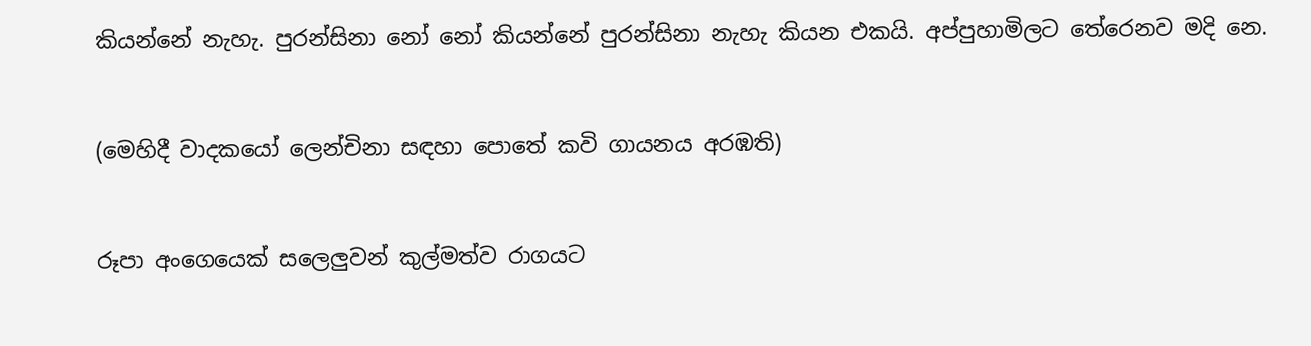කියන්නේ නැහැ. පුරන්සිනා නෝ නෝ කියන්නේ පුරන්සිනා නැහැ කියන එකයි. අප්පුහාමිලට තේරෙනව මදි නෙ.


(මෙහිදී වාදකයෝ ලෙන්චිනා සඳහා පොතේ කවි ගායනය අරඹති)


රූපා අංගෙයෙක් සලෙලුවන් කුල්මත්ව රාගයට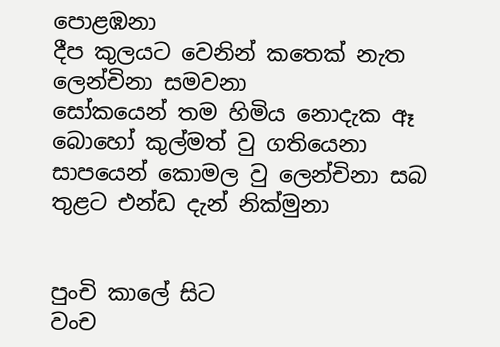පොළඹනා
දීප කුලයට වෙනින් කතෙක් නැත ලෙන්චිනා සමවනා
සෝකයෙන් තම හිමිය නොදැක ඈ බොහෝ කුල්මත් වු ගතියෙනා
සාපයෙන් කොමල වු ලෙන්චිනා සබ තුළට එන්ඩ දැන් නික්මුනා


පුංචි කාලේ සිට
වංච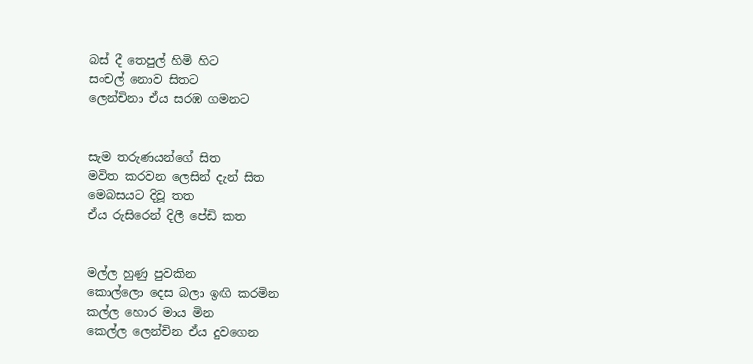බස් දී තෙපුල් හිමි හිට
සංචල් නොව සිතට
ලෙන්චිනා ඒය සරඹ ගමනට


සැම තරුණයන්ගේ සිත
මවිත කරවන ලෙසින් දැන් සිත
මෙබසයට දිවූ තත
ඒය රුසිරෙන් දිලී පේඩි කත


මල්ල හුණු පුවකින
කොල්ලො දෙස බලා ඉඟි කරමින
කල්ල හොර මාය මින
කෙල්ල ලෙන්චින ඒය දුවගෙන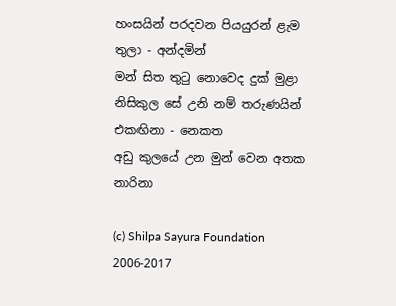හංසයින් පරදවන පියයුරන් ළැම තුලා - අන්දමින්
මන් සිත තුටු නොවෙද දුක් මුළා
නිසිකුල සේ උනි නම් තරුණයින් එකඟිනා - නෙකත
අඩු කුලයේ උන මුන් වෙන අතක නාරිනා

(c) Shilpa Sayura Foundation 2006-2017